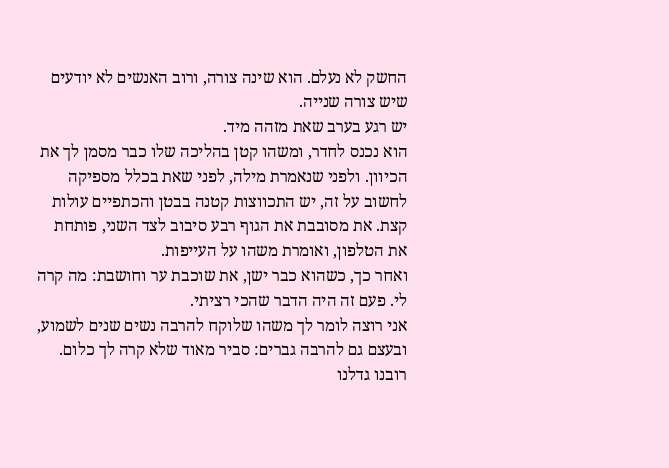החשק לא נעלם. הוא שינה צורה, ורוב האנשים לא יודעים שיש צורה שנייה.
יש רגע בערב שאת מזהה מיד.
הוא נכנס לחדר, ומשהו קטן בהליכה שלו כבר מסמן לך את הכיוון. ולפני שנאמרת מילה, לפני שאת בכלל מספיקה לחשוב על זה, יש התכווצות קטנה בבטן והכתפיים עולות קצת. את מסובבת את הגוף רבע סיבוב לצד השני, פותחת את הטלפון, ואומרת משהו על העייפות.
ואחר כך, כשהוא כבר ישן, את שוכבת ער וחושבת: מה קרה לי. פעם זה היה הדבר שהכי רציתי.
אני רוצה לומר לך משהו שלוקח להרבה נשים שנים לשמוע, ובעצם גם להרבה גברים: סביר מאוד שלא קרה לך כלום.
רובנו גדלנו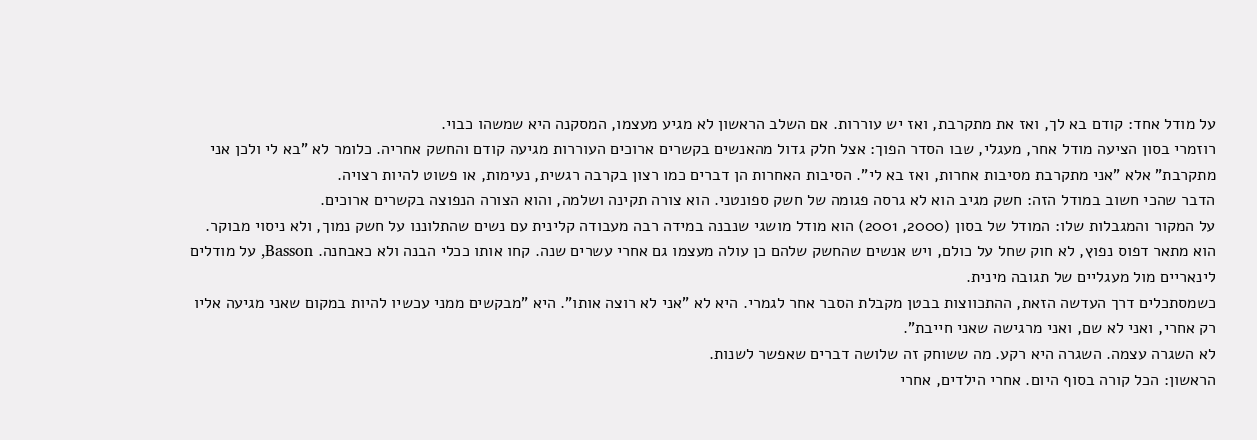על מודל אחד: קודם בא לך, ואז את מתקרבת, ואז יש עוררות. אם השלב הראשון לא מגיע מעצמו, המסקנה היא שמשהו כבוי.
רוזמרי בסון הציעה מודל אחר, מעגלי, שבו הסדר הפוך: אצל חלק גדול מהאנשים בקשרים ארוכים העוררות מגיעה קודם והחשק אחריה. כלומר לא "בא לי ולכן אני מתקרבת" אלא "אני מתקרבת מסיבות אחרות, ואז בא לי". הסיבות האחרות הן דברים כמו רצון בקרבה רגשית, נעימות, או פשוט להיות רצויה.
הדבר שהכי חשוב במודל הזה: חשק מגיב הוא לא גרסה פגומה של חשק ספונטני. הוא צורה תקינה ושלמה, והוא הצורה הנפוצה בקשרים ארוכים.
על המקור והמגבלות שלו: המודל של בסון (2000, 2001) הוא מודל מושגי שנבנה במידה רבה מעבודה קלינית עם נשים שהתלוננו על חשק נמוך, ולא ניסוי מבוקר. הוא מתאר דפוס נפוץ, לא חוק שחל על כולם, ויש אנשים שהחשק שלהם כן עולה מעצמו גם אחרי עשרים שנה. קחו אותו ככלי הבנה ולא כאבחנה. Basson, על מודלים לינאריים מול מעגליים של תגובה מינית.
כשמסתכלים דרך העדשה הזאת, ההתכווצות בבטן מקבלת הסבר אחר לגמרי. היא לא "אני לא רוצה אותו". היא "מבקשים ממני עכשיו להיות במקום שאני מגיעה אליו רק אחרי, ואני לא שם, ואני מרגישה שאני חייבת".
לא השגרה עצמה. השגרה היא רקע. מה ששוחק זה שלושה דברים שאפשר לשנות.
הראשון: הכל קורה בסוף היום. אחרי הילדים, אחרי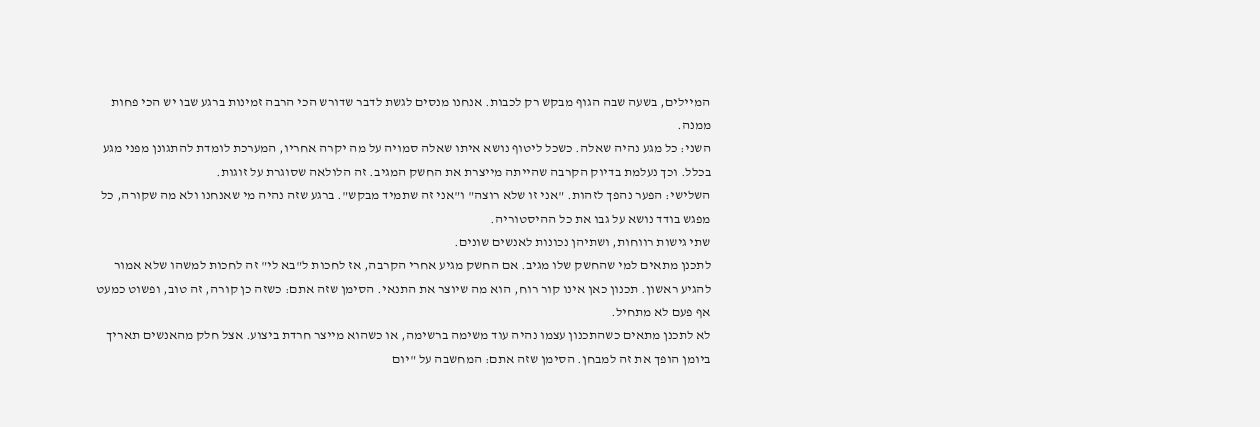המיילים, בשעה שבה הגוף מבקש רק לכבות. אנחנו מנסים לגשת לדבר שדורש הכי הרבה זמינות ברגע שבו יש הכי פחות ממנה.
השני: כל מגע נהיה שאלה. כשכל ליטוף נושא איתו שאלה סמויה על מה יקרה אחריו, המערכת לומדת להתגונן מפני מגע בכלל. וכך נעלמת בדיוק הקרבה שהייתה מייצרת את החשק המגיב. זה הלולאה שסוגרת על זוגות.
השלישי: הפער נהפך לזהות. "אני זו שלא רוצה" ו"אני זה שתמיד מבקש". ברגע שזה נהיה מי שאנחנו ולא מה שקורה, כל מפגש בודד נושא על גבו את כל ההיסטוריה.
שתי גישות רווחות, ושתיהן נכונות לאנשים שונים.
לתכנן מתאים למי שהחשק שלו מגיב. אם החשק מגיע אחרי הקרבה, אז לחכות ל"בא לי" זה לחכות למשהו שלא אמור להגיע ראשון. תכנון כאן אינו קור רוח, הוא מה שיוצר את התנאי. הסימן שזה אתם: כשזה כן קורה, זה טוב, ופשוט כמעט אף פעם לא מתחיל.
לא לתכנן מתאים כשהתכנון עצמו נהיה עוד משימה ברשימה, או כשהוא מייצר חרדת ביצוע. אצל חלק מהאנשים תאריך ביומן הופך את זה למבחן. הסימן שזה אתם: המחשבה על "יום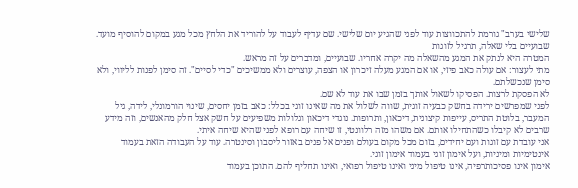שלישי בערב" גורמת להתכווצות עוד לפני שהגיע יום שלישי. שם עדיף לעבוד על להוריד את הלחץ מכל מגע במקום להוסיף מועד.
שבועיים בלי שאלה, תרגיל לזוגות
המטרה היא לנתק את המגע מהשאלה מה יקרה אחריו. שבועיים, ומדברים על זה מראש.
מתי לעצור: אם עולה כאב פיזי, או אם המגע מעלה זיכרון או הצפה, עוצרים ולא ממשיכים "כדי לסיים". זה סימן לפנות לליווי, ולא סימן שנכשלתם.
לא הפסקת לרצות. הפסיקו לשאול אותך בזמן שבו את עוד לא שם.
לפני שמפרשים ירידה בחשק כבעיה זוגית, שווה לשלול את מה שאינו זוגי בכלל: כאב בזמן יחסים, שינוי הורמונלי, לידה, גיל המעבר, בלוטת התריס, עייפות קיצונית, דיכאון, ותרופות. נוגדי דיכאון וגלולות משפיעים על חשק אצל חלק מהאנשים, וזה מידע שרבים לא קיבלו כשהתחילו אותם. אם משהו מזה רלוונטי, זו שיחה עם רופא לפני שהיא שיחה איתי.
אני עובדת עם זוגות ועם יחידים, בזום מכל מקום בעולם ופנים אל פנים באזור ליסבון וסינטרה. עוד על העבודה הזאת בעמוד אינטימיות ומיניות, ועל אימון זוגי בעמוד אימון זוגי.
אימון אינו פסיכותרפיה, אינו טיפול מיני ואינו טיפול רפואי, ואינו תחליף להם. התוכן בעמוד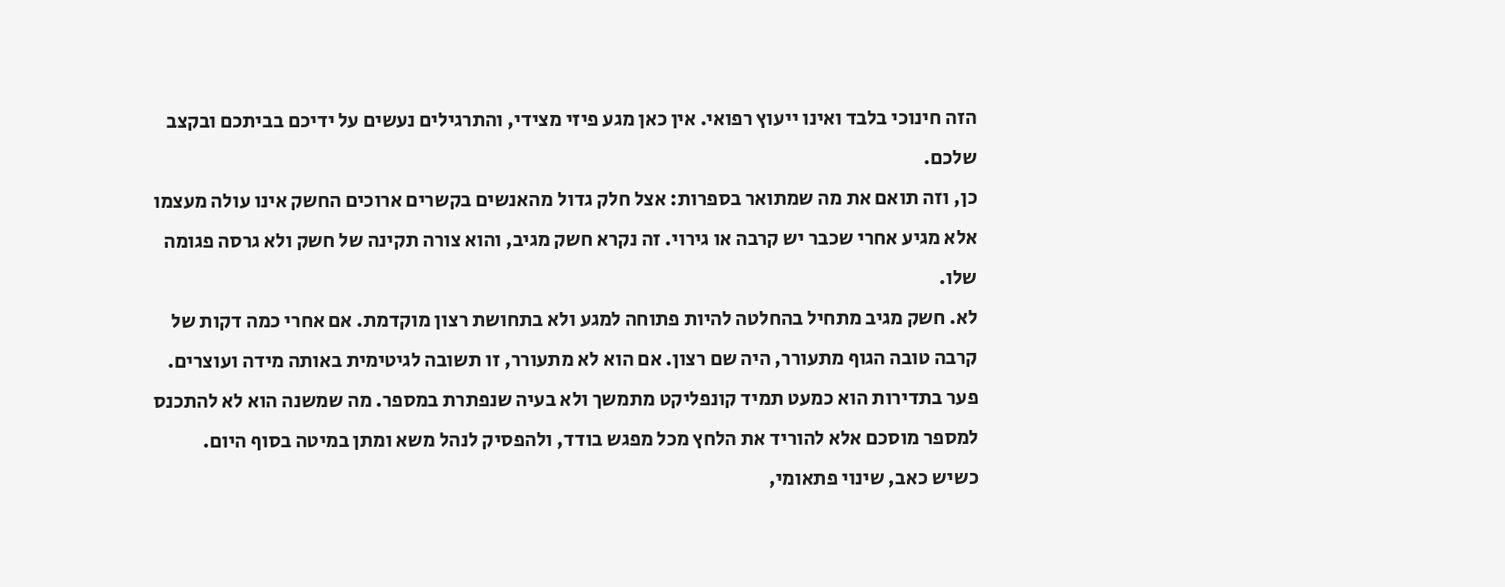הזה חינוכי בלבד ואינו ייעוץ רפואי. אין כאן מגע פיזי מצידי, והתרגילים נעשים על ידיכם בביתכם ובקצב שלכם.
כן, וזה תואם את מה שמתואר בספרות: אצל חלק גדול מהאנשים בקשרים ארוכים החשק אינו עולה מעצמו אלא מגיע אחרי שכבר יש קרבה או גירוי. זה נקרא חשק מגיב, והוא צורה תקינה של חשק ולא גרסה פגומה שלו.
לא. חשק מגיב מתחיל בהחלטה להיות פתוחה למגע ולא בתחושת רצון מוקדמת. אם אחרי כמה דקות של קרבה טובה הגוף מתעורר, היה שם רצון. אם הוא לא מתעורר, זו תשובה לגיטימית באותה מידה ועוצרים.
פער בתדירות הוא כמעט תמיד קונפליקט מתמשך ולא בעיה שנפתרת במספר. מה שמשנה הוא לא להתכנס למספר מוסכם אלא להוריד את הלחץ מכל מפגש בודד, ולהפסיק לנהל משא ומתן במיטה בסוף היום.
כשיש כאב, שינוי פתאומי,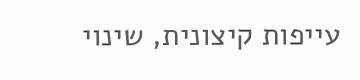עייפות קיצונית, שינוי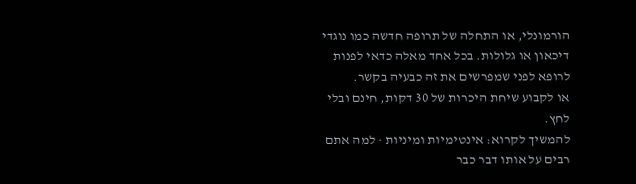הורמונלי, או התחלה של תרופה חדשה כמו נוגדי דיכאון או גלולות. בכל אחד מאלה כדאי לפנות לרופא לפני שמפרשים את זה כבעיה בקשר.
או לקבוע שיחת היכרות של 30 דקות, חינם ובלי לחץ.
להמשיך לקרוא: אינטימיות ומיניות · למה אתם רבים על אותו דבר כבר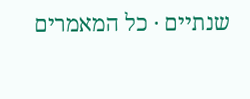שנתיים · כל המאמרים